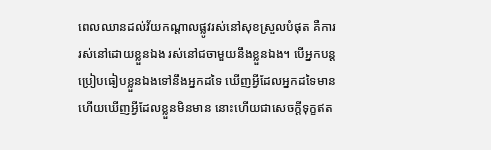ពេលឈានដល់វ័យកណ្តាលផ្លូវរស់នៅសុខស្រួលបំផុត គឺការរស់នៅដោយខ្លួនឯង រស់នៅជចាមួយនឹងខ្លួនឯង។ បើអ្នកបន្តប្រៀបធៀបខ្លួនឯងទៅនឹងអ្នកដទៃ ឃើញអ្វីដែលអ្នកដទៃមាន ហើយឃើញអ្វីដែលខ្លួនមិនមាន នោះហើយជាសេចក្ដីទុក្ខឥត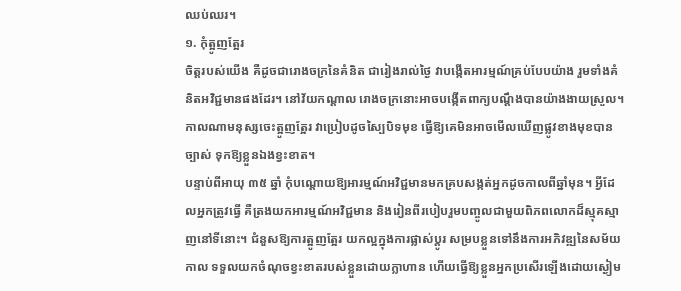ឈប់ឈរ។
១. កុំត្អូញត្អែរ
ចិត្តរបស់យើង គឺដូចជារោងចក្រនៃគំនិត ជារៀងរាល់ថ្ងៃ វាបង្កើតអារម្មណ៍គ្រប់បែបយ៉ាង រួមទាំងគំនិតអវិជ្ជមានផងដែរ។ នៅវ័យកណ្តាល រោងចក្រនោះអាចបង្កើតពាក្យបណ្តឹងបានយ៉ាងងាយស្រួល។ កាលណាមនុស្សចេះត្អូញត្អែរ វាប្រៀបដូចស្បៃបិទមុខ ធ្វើឱ្យគេមិនអាចមើលឃើញផ្លូវខាងមុខបានច្បាស់ ទុកឱ្យខ្លួនឯងខ្វះខាត។
បន្ទាប់ពីអាយុ ៣៥ ឆ្នាំ កុំបណ្តោយឱ្យអារម្មណ៍អវិជ្ជមានមកគ្របសង្កត់អ្នកដូចកាលពីឆ្នាំមុន។ អ្វីដែលអ្នកត្រូវធ្វើ គឺត្រងយកអារម្មណ៍អវិជ្ជមាន និងរៀនពីរបៀបរួមបញ្ចូលជាមួយពិភពលោកដ៏ស្មុគស្មាញនៅទីនោះ។ ជំនួសឱ្យការត្អូញត្អែរ យកល្អក្នុងការផ្លាស់ប្តូរ សម្របខ្លួនទៅនឹងការអភិវឌ្ឍនៃសម័យកាល ទទួលយកចំណុចខ្វះខាតរបស់ខ្លួនដោយក្លាហាន ហើយធ្វើឱ្យខ្លួនអ្នកប្រសើរឡើងដោយស្ងៀម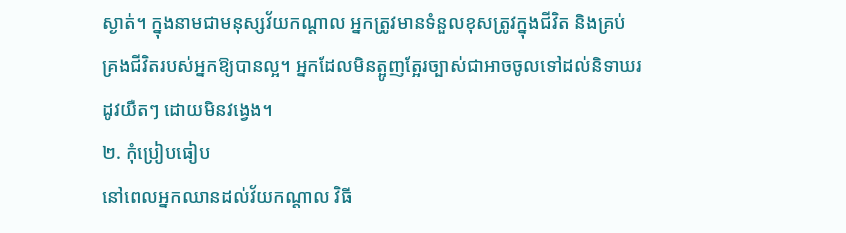ស្ងាត់។ ក្នុងនាមជាមនុស្សវ័យកណ្តាល អ្នកត្រូវមានទំនួលខុសត្រូវក្នុងជីវិត និងគ្រប់គ្រងជីវិតរបស់អ្នកឱ្យបានល្អ។ អ្នកដែលមិនត្អូញត្អែរច្បាស់ជាអាចចូលទៅដល់និទាឃរដូវយឺតៗ ដោយមិនវង្វេង។
២. កុំប្រៀបធៀប
នៅពេលអ្នកឈានដល់វ័យកណ្តាល វិធី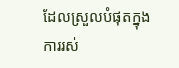ដែលស្រួលបំផុតក្នុងការរស់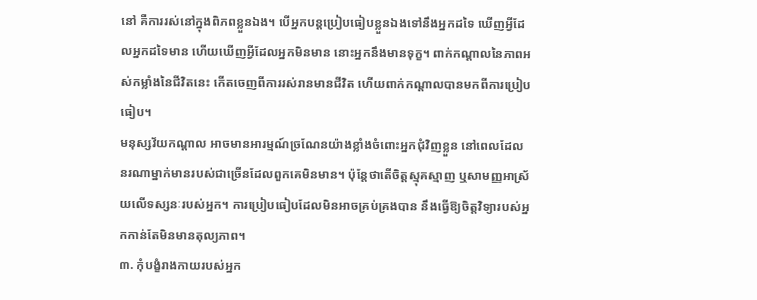នៅ គឺការរស់នៅក្នុងពិភពខ្លួនឯង។ បើអ្នកបន្តប្រៀបធៀបខ្លួនឯងទៅនឹងអ្នកដទៃ ឃើញអ្វីដែលអ្នកដទៃមាន ហើយឃើញអ្វីដែលអ្នកមិនមាន នោះអ្នកនឹងមានទុក្ខ។ ពាក់កណ្តាលនៃភាពអស់កម្លាំងនៃជីវិតនេះ កើតចេញពីការរស់រានមានជីវិត ហើយពាក់កណ្តាលបានមកពីការប្រៀបធៀប។
មនុស្សវ័យកណ្តាល អាចមានអារម្មណ៍ច្រណែនយ៉ាងខ្លាំងចំពោះអ្នកជុំវិញខ្លួន នៅពេលដែលនរណាម្នាក់មានរបស់ជាច្រើនដែលពួកគេមិនមាន។ ប៉ុន្តែថាតើចិត្តស្មុគស្មាញ ឬសាមញ្ញអាស្រ័យលើទស្សនៈរបស់អ្នក។ ការប្រៀបធៀបដែលមិនអាចគ្រប់គ្រងបាន នឹងធ្វើឱ្យចិត្តវិទ្យារបស់អ្នកកាន់តែមិនមានតុល្យភាព។
៣. កុំបង្ខំរាងកាយរបស់អ្នក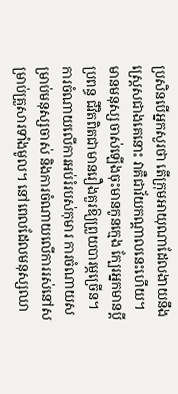ប្រសិនបើអ្នកសួរថា តើក្រុមអាយុណាដែលងាយនឹងស្ត្រេសជាងគេនោះ វាគឺជាវ័យកណ្តាលនេះហើយ។ មានមនុស្សចាស់ឡើងចុះមានកូនក្មេង ក្បែរអ្នកមានប្តីប្រពន្ធ ជីវិតពិតជាមានរឿងគួរឱ្យព្រួយបារម្ភច្រើន។ ការចំណាយលើការអប់រំរបស់កុមារ ការចំណាយសម្រាប់មនុស្សចាស់ និងការចំណាយលើការរស់នៅសម្រាប់គ្រួសារទាំងមូល។ នៅពេលដែលមនុស្សឈា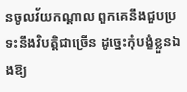នចូលវ័យកណ្តាល ពួកគេនឹងជួបប្រទះនឹងវិបត្តិជាច្រើន ដូច្នេះកុំបង្ខំខ្លួនឯងឱ្យ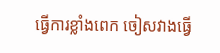ធ្វើការខ្លាំងពេក ចៀសវាងធ្វើ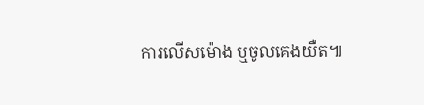ការលើសម៉ោង ឬចូលគេងយឺត៕